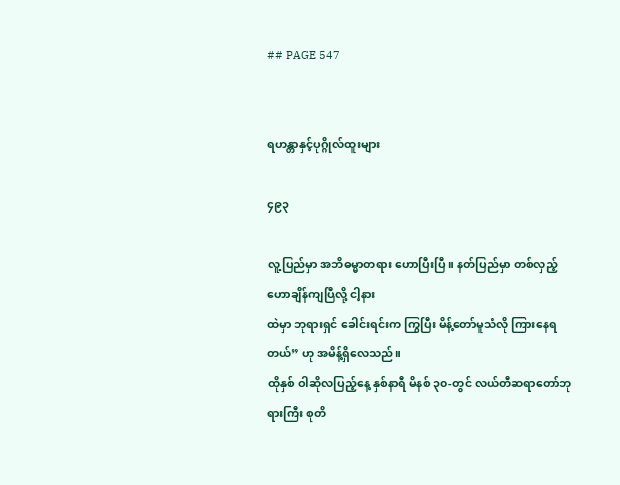## PAGE 547


ရဟန္တာနှင့်ပုဂ္ဂိုလ်ထူးများ

၄၉၃

လူ့ပြည်မှာ အဘိဓမ္မာတရား ဟောပြီးပြီ။ နတ်ပြည်မှာ တစ်လှည့်ဟောချိန်ကျပြီလို့ ငါ့နား
ထဲမှာ ဘုရားရှင် ခေါင်းရင်းက ကြွပြီး မိန့်တော်မူသံလို ကြားနေရတယ်” ဟု အမိန့်ရှိလေသည်။
ထိုနှစ် ဝါဆိုလပြည့်နေ့ နှစ်နာရီ မိနစ် ၃၀-တွင် လယ်တီဆရာတော်ဘုရားကြီး စုတိ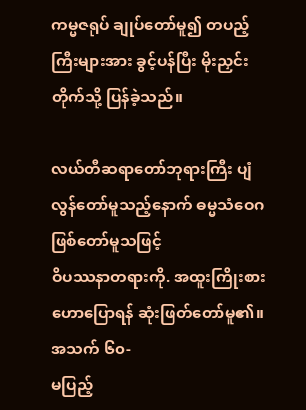ကမ္မဇရုပ် ချုပ်တော်မူ၍ တပည့်ကြီးများအား ခွင့်ပန်ပြီး မိုးညှင်းတိုက်သို့ ပြန်ခဲ့သည်။

လယ်တီဆရာတော်ဘုရားကြီး ပျံလွန်တော်မူသည့်နောက် ဓမ္မသံဝေဂဖြစ်တော်မူသဖြင့်
ဝိပဿနာတရားကို. အထူးကြိုးစား ဟောပြောရန် ဆုံးဖြတ်တော်မူ၏။ အသက် ၆၀-
မပြည့်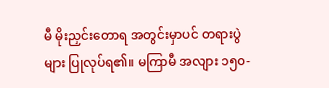မီ မိုးညှင်းတောရ အတွင်းမှာပင် တရားပွဲများ ပြုလုပ်ရ၏။ မကြာမီ အလျား ၁၅၀-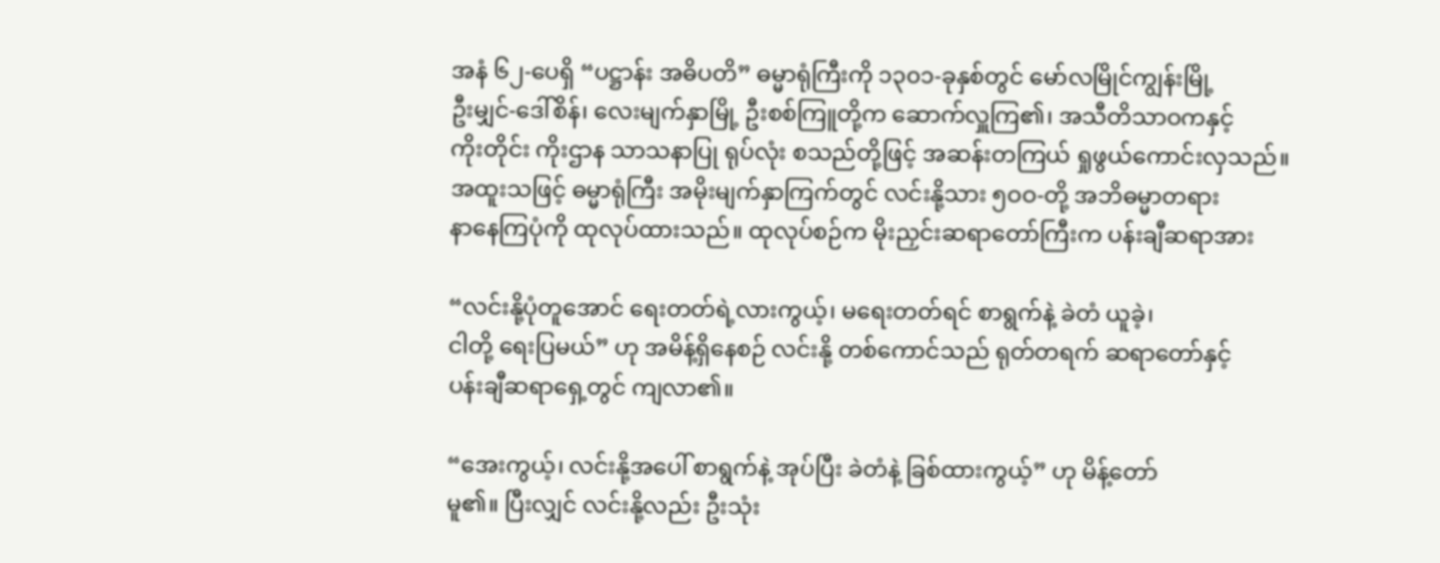အနံ ၆၂-ပေရှိ “ပဋ္ဌာန်း အဓိပတိ” ဓမ္မာရုံကြီးကို ၁၃၀၁-ခုနှစ်တွင် မော်လမြိုင်ကျွန်းမြို့
ဦးမျှင်-ဒေါ်စိန်၊ လေးမျက်နှာမြို့ ဦးစစ်ကြူတို့က ဆောက်လှူကြ၏၊ အသီတိသာဝကနှင့်
ကိုးတိုင်း ကိုးဌာန သာသနာပြု ရုပ်လုံး စသည်တို့ဖြင့် အဆန်းတကြယ် ရှုဖွယ်ကောင်းလှသည်။
အထူးသဖြင့် ဓမ္မာရုံကြီး အမိုးမျက်နှာကြက်တွင် လင်းနို့သား ၅ဝဝ-တို့ အဘိဓမ္မာတရား
နာနေကြပုံကို ထုလုပ်ထားသည်။ ထုလုပ်စဉ်က မိုးညှင်းဆရာတော်ကြီးက ပန်းချီဆရာအား

“လင်းနို့ပုံတူအောင် ရေးတတ်ရဲ့လားကွယ့်၊ မရေးတတ်ရင် စာရွက်နဲ့ ခဲတံ ယူခဲ့၊
ငါတို့ ရေးပြမယ်” ဟု အမိန့်ရှိနေစဉ် လင်းနို့ တစ်ကောင်သည် ရုတ်တရက် ဆရာတော်နှင့်
ပန်းချီဆရာရှေ့တွင် ကျလာ၏။

“အေးကွယ့်၊ လင်းနို့အပေါ် စာရွက်နဲ့ အုပ်ပြီး ခဲတံနဲ့ ခြစ်ထားကွယ့်” ဟု မိန့်တော်
မူ၏။ ပြီးလျှင် လင်းနို့လည်း ဦးသုံး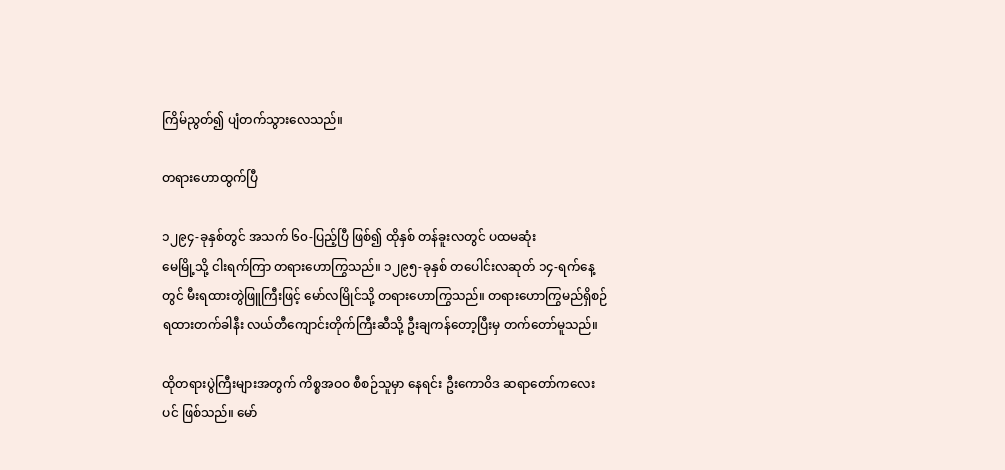ကြိမ်ညွတ်၍ ပျံတက်သွားလေသည်။

တရားဟောထွက်ပြီ

၁၂၉၄-ခုနှစ်တွင် အသက် ၆၀-ပြည့်ပြီ ဖြစ်၍ ထိုနှစ် တန်ခူးလတွင် ပထမဆုံး
မေမြို့သို့ ငါးရက်ကြာ တရားဟောကြွသည်။ ၁၂၉၅-ခုနှစ် တပေါင်းလဆုတ် ၁၄-ရက်နေ့
တွင် မီးရထားတွဲဖြူကြီးဖြင့် မော်လမြိုင်သို့ တရားဟောကြွသည်။ တရားဟောကြွမည်ရှိစဉ်
ရထားတက်ခါနီး လယ်တီကျောင်းတိုက်ကြီးဆီသို့ ဦးချကန်တော့ပြီးမှ တက်တော်မူသည်။

ထိုတရားပွဲကြီးများအတွက် ကိစ္စအဝဝ စီစဉ်သူမှာ နေရင်း ဦးကောဝိဒ ဆရာတော်ကလေး
ပင် ဖြစ်သည်။ မော်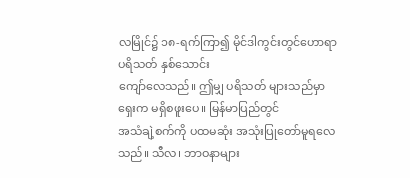လမြိုင်၌ ၁၈-ရက်ကြာ၍ မိုင်ဒါကွင်းတွင်ဟောရာ ပရိသတ် နှစ်သောင်း
ကျော်လေသည်။ ဤမျှ ပရိသတ် များသည်မှာ ရှေးက မရှိစဖူးပေ။ မြန်မာပြည်တွင်
အသံချဲ့စက်ကို ပထမဆုံး အသုံးပြုတော်မူရလေသည်။ သီလ၊ ဘာဝနာများ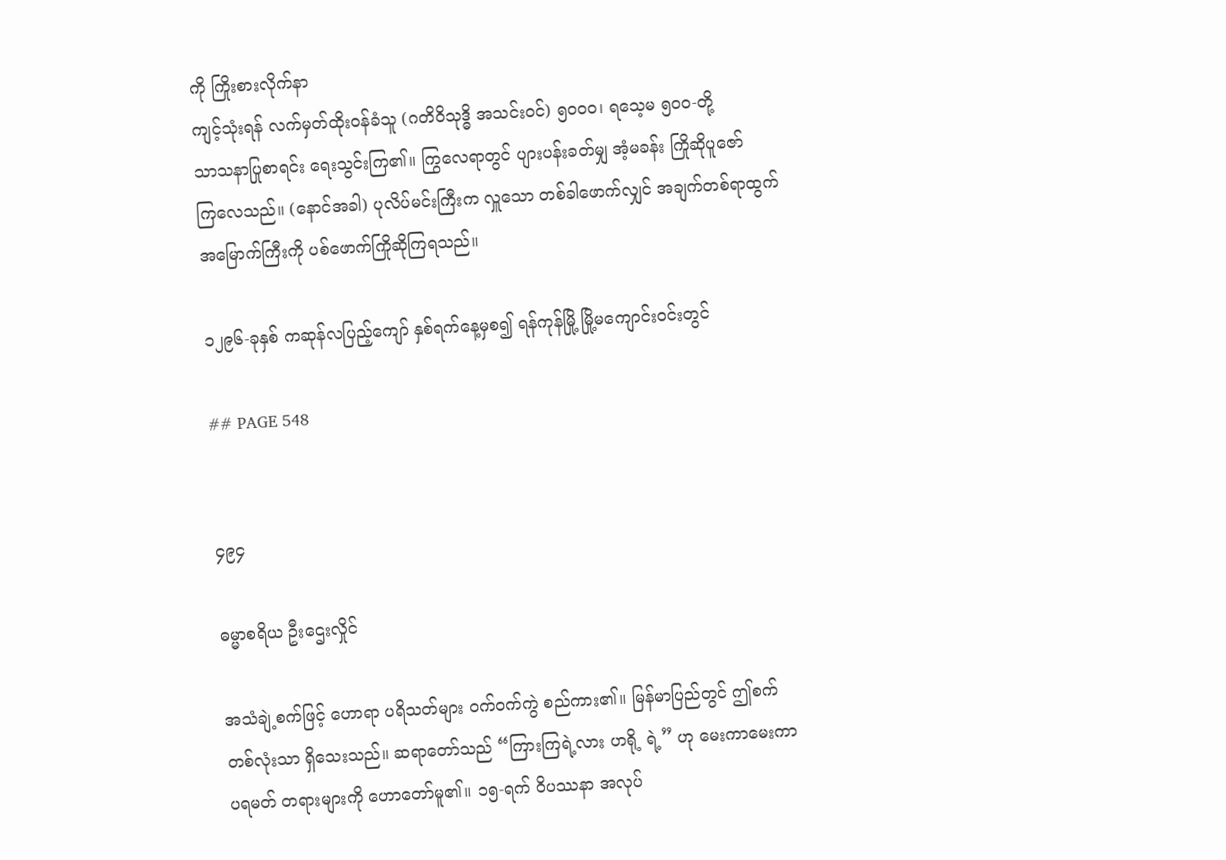ကို ကြိုးစားလိုက်နာ
ကျင့်သုံးရန် လက်မှတ်ထိုးဝန်ခံသူ (ဂတိဝိသုဒ္ဓိ အသင်းဝင်) ၅၀ဝ၀၊ ရသေ့မ ၅၀၀-တို့
သာသနာပြုစာရင်း ရေးသွင်းကြ၏။ ကြွလေရာတွင် ပျားပန်းခတ်မျှ အံ့မခန်း ကြိုဆိုပူဇော်
ကြလေသည်။ (နောင်အခါ) ပုလိပ်မင်းကြီးက လှူသော တစ်ခါဖောက်လျှင် အချက်တစ်ရာထွက်
အမြောက်ကြီးကို ပစ်ဖောက်ကြိုဆိုကြရသည်။

၁၂၉၆-ခုနှစ် ကဆုန်လပြည့်ကျော် နှစ်ရက်နေ့မှစ၍ ရန်ကုန်မြို့ မြို့မကျောင်းဝင်းတွင်

## PAGE 548


၄၉၄

ဓမ္မာစရိယ ဦးဌေးလှိုင်

အသံချဲ့စက်ဖြင့် ဟောရာ ပရိသတ်များ ဝက်ဝက်ကွဲ စည်ကား၏။ မြန်မာပြည်တွင် ဤစက်
တစ်လုံးသာ ရှိသေးသည်။ ဆရာတော်သည် “ကြားကြရဲ့လား ဟရို့ ရဲ့” ဟု မေးကာမေးကာ
ပရမတ် တရားများကို ဟောတော်မူ၏။ ၁၅-ရက် ဝိပဿနာ အလုပ်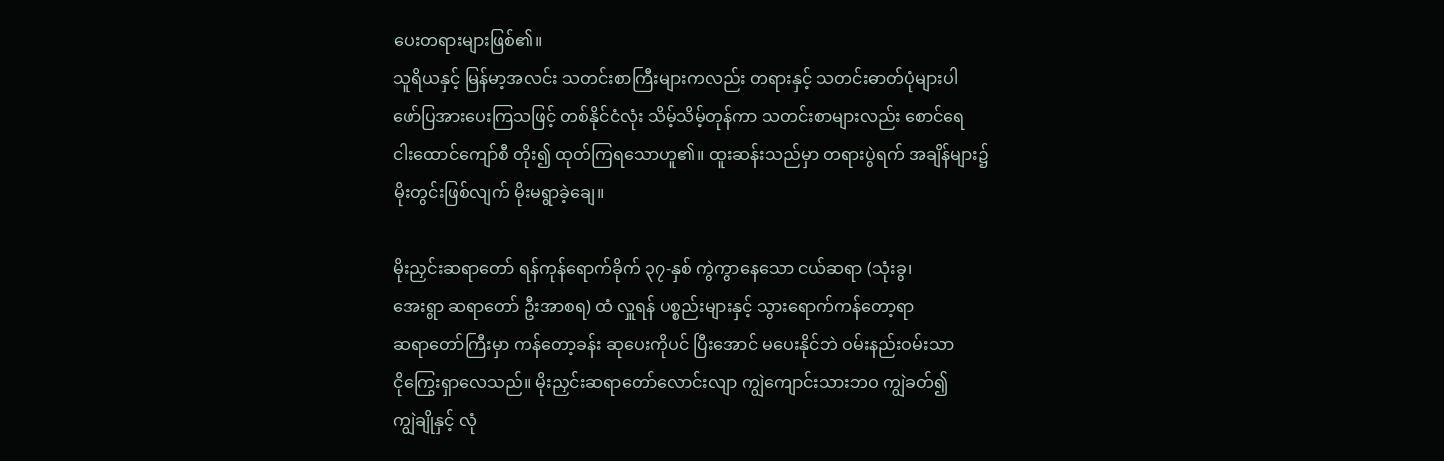ပေးတရားများဖြစ်၏။
သူရိယနှင့် မြန်မာ့အလင်း သတင်းစာကြီးများကလည်း တရားနှင့် သတင်းဓာတ်ပုံများပါ
ဖော်ပြအားပေးကြသဖြင့် တစ်နိုင်ငံလုံး သိမ့်သိမ့်တုန်ကာ သတင်းစာများလည်း စောင်ရေ
ငါးထောင်ကျော်စီ တိုး၍ ထုတ်ကြရသောဟူ၏။ ထူးဆန်းသည်မှာ တရားပွဲရက် အချိန်များ၌
မိုးတွင်းဖြစ်လျက် မိုးမရွာခဲ့ချေ။

မိုးညှင်းဆရာတော် ရန်ကုန်ရောက်ခိုက် ၃၇-နှစ် ကွဲကွာနေသော ငယ်ဆရာ (သုံးခွ၊
အေးရွာ ဆရာတော် ဦးအာစရ) ထံ လှူရန် ပစ္စည်းများနှင့် သွားရောက်ကန်တော့ရာ
ဆရာတော်ကြီးမှာ ကန်တော့ခန်း ဆုပေးကိုပင် ပြီးအောင် မပေးနိုင်ဘဲ ဝမ်းနည်းဝမ်းသာ
ငိုကြွေးရှာလေသည်။ မိုးညှင်းဆရာတော်လောင်းလျာ ကျွဲကျောင်းသားဘဝ ကျွဲခတ်၍
ကျွဲချိုနှင့် လုံ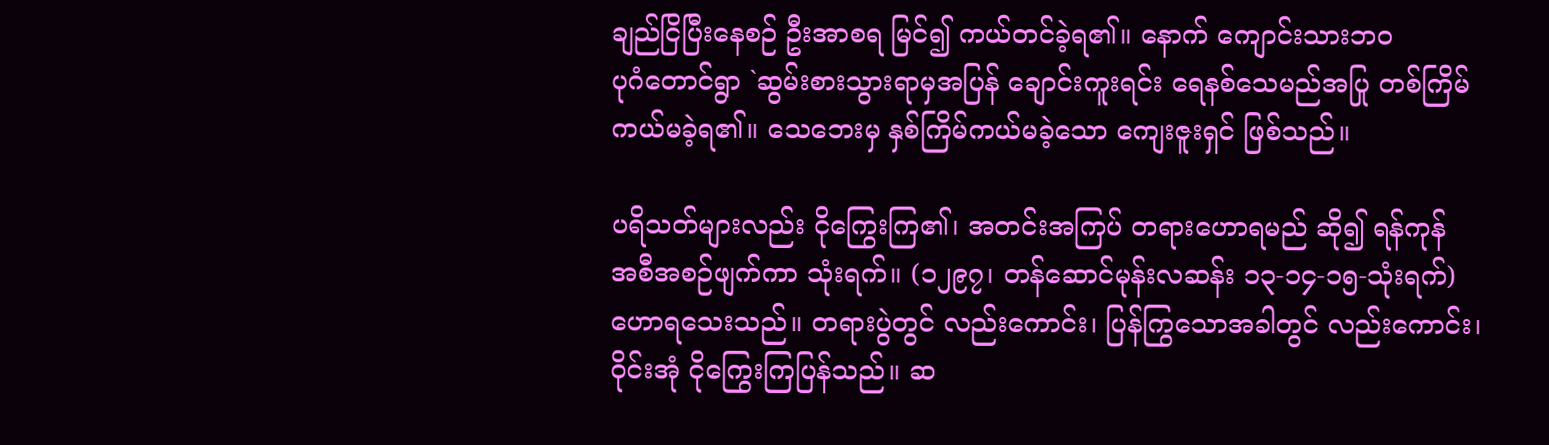ချည်ငြိပြီးနေစဉ် ဦးအာစရ မြင်၍ ကယ်တင်ခဲ့ရ၏။ နောက် ကျောင်းသားဘဝ
ပုဂံတောင်ရွာ `ဆွမ်းစားသွားရာမှအပြန် ချောင်းကူးရင်း ရေနစ်သေမည်အပြု တစ်ကြိမ်
ကယ်မခဲ့ရ၏။ သေဘေးမှ နှစ်ကြိမ်ကယ်မခဲ့သော ကျေးဇူးရှင် ဖြစ်သည်။

ပရိသတ်များလည်း ငိုကြွေးကြ၏၊ အတင်းအကြပ် တရားဟောရမည် ဆို၍ ရန်ကုန်
အစီအစဉ်ဖျက်ကာ သုံးရက်။ (၁၂၉၇၊ တန်ဆောင်မုန်းလဆန်း ၁၃-၁၄-၁၅-သုံးရက်)
ဟောရသေးသည်။ တရားပွဲတွင် လည်းကောင်း၊ ပြန်ကြွသောအခါတွင် လည်းကောင်း၊
ဝိုင်းအုံ ငိုကြွေးကြပြန်သည်။ ဆ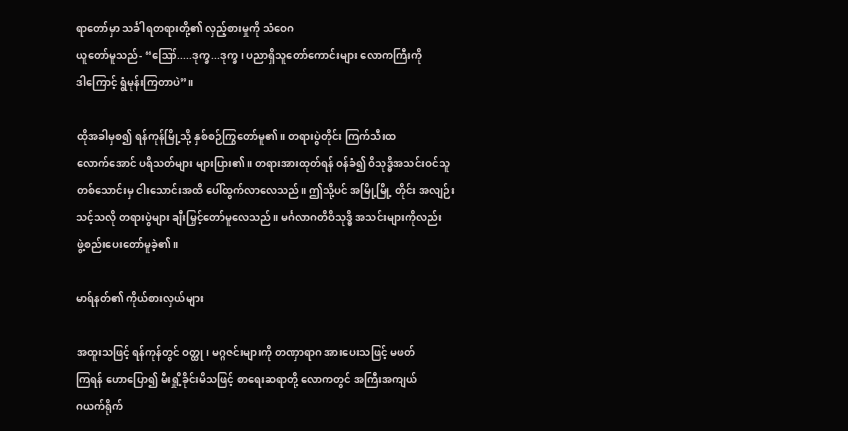ရာတော်မှာ သင်္ခါရတရားတို့၏ လှည့်စားမှုကို သံဝေဂ
ယူတော်မူသည်- “ဪ.....ဒုက္ခ...ဒုက္ခ၊ ပညာရှိသူတော်ကောင်းများ လောကကြီးကို
ဒါကြောင့် ရွံမုန်းကြတာပဲ”။

ထိုအခါမှစ၍ ရန်ကုန်မြို့သို့ နှစ်စဉ်ကြွတော်မူ၏။ တရားပွဲတိုင်း ကြက်သီးထ
လောက်အောင် ပရိသတ်များ များပြား၏။ တရားအားထုတ်ရန် ဝန်ခံ၍ ဝိသုဒ္ဓိအသင်းဝင်သူ
တစ်သောင်းမှ ငါးသောင်းအထိ ပေါ်ထွက်လာလေသည်။ ဤသို့ပင် အမြို့မြို့ တိုင်း အလျဉ်း
သင့်သလို တရားပွဲများ ချီးမြှင့်တော်မူလေသည်။ မင်္ဂလာဂတိဝိသုဒ္ဓိ အသင်းများကိုလည်း
ဖွဲ့စည်းပေးတော်မူခဲ့၏။

မာရ်နတ်၏ ကိုယ်စားလှယ်များ

အထူးသဖြင့် ရန်ကုန်တွင် ဝတ္ထု၊ မဂ္ဂဇင်းများကို တဏှာရာဂ အားပေးသဖြင့် မဖတ်
ကြရန် ဟောပြော၍ မီးရှို့ခိုင်းမိသဖြင့် စာရေးဆရာတို့ လောကတွင် အကြီးအကျယ်
ဂယက်ရိုက်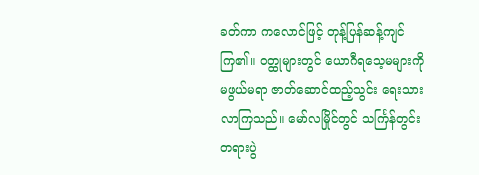ခတ်ကာ ကလောင်ဖြင့် တုန့်ပြန်ဆန့်ကျင်ကြ၏။ ဝတ္ထုများတွင် ယောဂီရသေ့မများကို
မဖွယ်မရာ ဇာတ်ဆောင်ထည့်သွင်း ရေးသားလာကြသည်။ မော်လမြိုင်တွင် သင်္ကြန်တွင်း
တရားပွဲ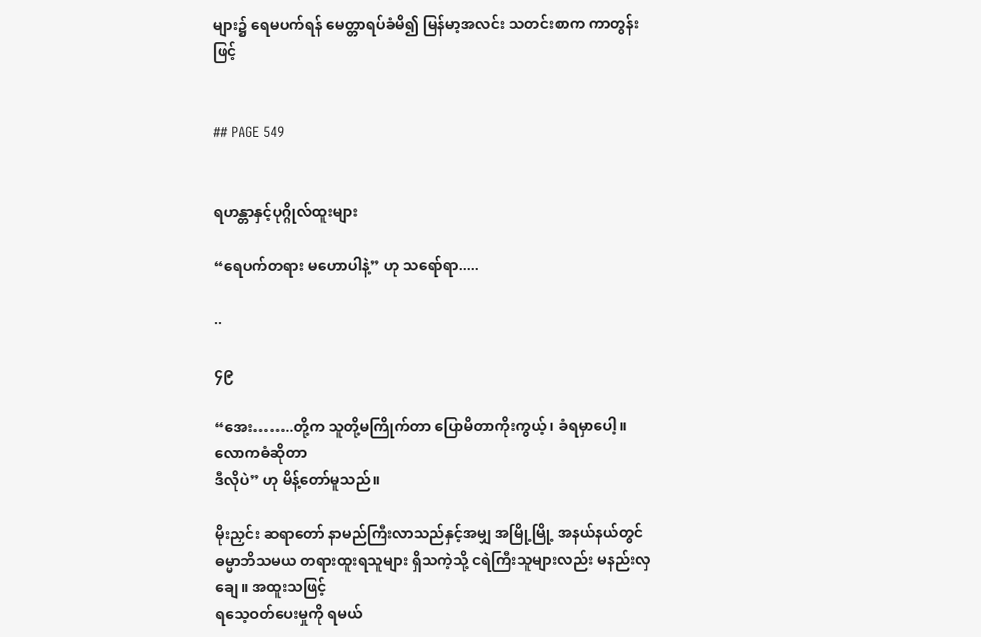များ၌ ရေမပက်ရန် မေတ္တာရပ်ခံမိ၍ မြန်မာ့အလင်း သတင်းစာက ကာတွန်းဖြင့်


## PAGE 549


ရဟန္တာနှင့်ပုဂ္ဂိုလ်ထူးများ

“ရေပက်တရား မဟောပါနဲ့” ဟု သရော်ရာ.....

..

၄၉

“အေး……..တို့က သူတို့မကြိုက်တာ ပြောမိတာကိုးကွယ့်၊ ခံရမှာပေါ့။ လောကဓံဆိုတာ
ဒီလိုပဲ” ဟု မိန့်တော်မူသည်။

မိုးညှင်း ဆရာတော် နာမည်ကြီးလာသည်နှင့်အမျှ အမြို့မြို့ အနယ်နယ်တွင်
ဓမ္မာဘိသမယ တရားထူးရသူများ ရှိသကဲ့သို့ ငရဲကြီးသူများလည်း မနည်းလှချေ။ အထူးသဖြင့်
ရသေ့ဝတ်ပေးမှုကို ရမယ်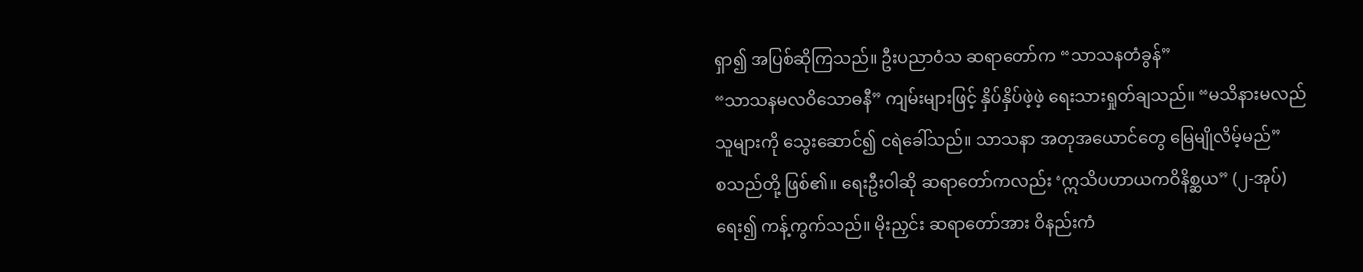ရှာ၍ အပြစ်ဆိုကြသည်။ ဦးပညာဝံသ ဆရာတော်က “သာသနတံခွန်”
“သာသနမလဝိသောဓနီ” ကျမ်းများဖြင့် နှိပ်နှိပ်ဖဲ့ဖဲ့ ရေးသားရှုတ်ချသည်။ “မသိနားမလည်
သူများကို သွေးဆောင်၍ ငရဲခေါ်သည်။ သာသနာ အတုအယောင်တွေ မြေမျိုလိမ့်မည်”
စသည်တို့ ဖြစ်၏။ ရေးဦးဝါဆို ဆရာတော်ကလည်း ‘ဣသိပဟာယကဝိနိစ္ဆယ” (၂-အုပ်)
ရေး၍ ကန့်ကွက်သည်။ မိုးညှင်း ဆရာတော်အား ဝိနည်းကံ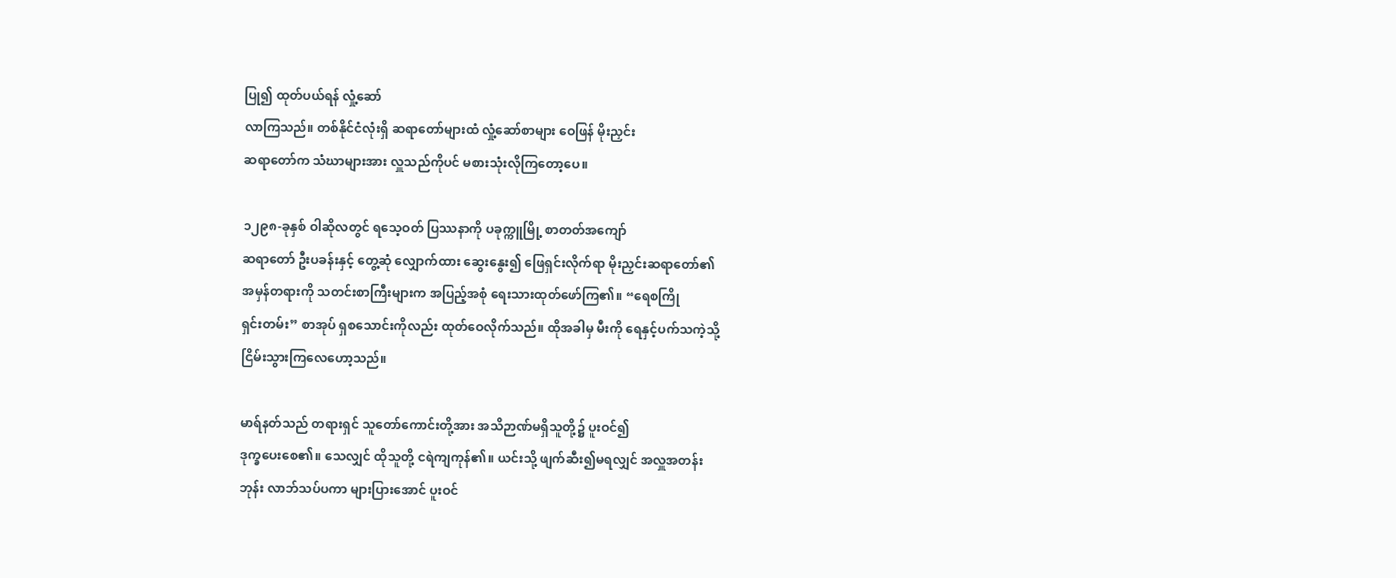ပြု၍ ထုတ်ပယ်ရန် လှုံ့ဆော်
လာကြသည်။ တစ်နိုင်ငံလုံးရှိ ဆရာတော်များထံ လှုံ့ဆော်စာများ ဝေဖြန် မိုးညှင်း
ဆရာတော်က သံဃာများအား လှူသည်ကိုပင် မစားသုံးလိုကြတော့ပေ။

၁၂၉၈-ခုနှစ် ဝါဆိုလတွင် ရသေ့ဝတ် ပြဿနာကို ပခုက္ကူမြို့ စာတတ်အကျော်
ဆရာတော် ဦးပခန်းနှင့် တွေ့ဆုံ လျှောက်ထား ဆွေးနွေး၍ ဖြေရှင်းလိုက်ရာ မိုးညှင်းဆရာတော်၏
အမှန်တရားကို သတင်းစာကြီးများက အပြည့်အစုံ ရေးသားထုတ်ဖော်ကြ၏။ “ရေစကြို
ရှင်းတမ်း” စာအုပ် ရှစသောင်းကိုလည်း ထုတ်ဝေလိုက်သည်။ ထိုအခါမှ မီးကို ရေနှင့်ပက်သကဲ့သို့
ငြိမ်းသွားကြလေဟော့သည်။

မာရ်နတ်သည် တရားရှင် သူတော်ကောင်းတို့အား အသိဉာဏ်မရှိသူတို့၌ ပူးဝင်၍
ဒုက္ခပေးစေ၏။ သေလျှင် ထိုသူတို့ ငရဲကျကုန်၏။ ယင်းသို့ ဖျက်ဆီး၍မရလျှင် အလှူအတန်း
ဘုန်း လာဘ်သပ်ပကာ များပြားအောင် ပူးဝင်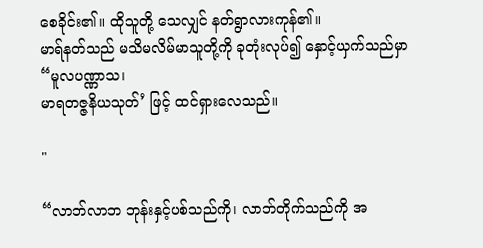စေခိုင်း၏။ ထိုသူတို့ သေလျှင် နတ်ရွာလားကုန်၏။
မာရ်နတ်သည် မသိမလိမ်မာသူတို့ကို ခုတုံးလုပ်၍ နှောင့်ယှက်သည်မှာ “မူလပဏ္ဏာသ၊
မာရတဇ္ဇနိယသုတ်’ ဖြင့် ထင်ရှားလေသည်။

"

“လာဘ်လာဘ ဘုန်းနှင့်ပစ်သည်ကို၊ လာဘ်တိုက်သည်ကို အ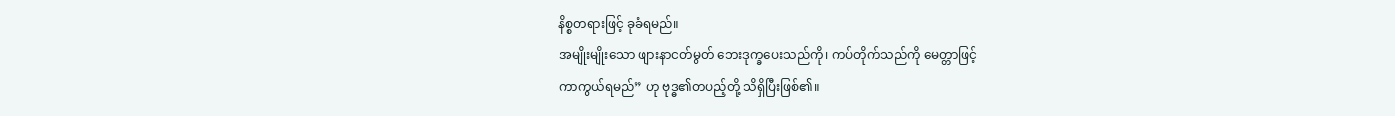နိစ္စတရားဖြင့် ခုခံရမည်။
အမျိုးမျိုးသော ဖျားနာငတ်မွတ် ဘေးဒုက္ခပေးသည်ကို၊ ကပ်တိုက်သည်ကို မေတ္တာဖြင့်
ကာကွယ်ရမည်” ဟု ဗုဒ္ဓ၏တပည့်တို့ သိရှိပြီးဖြစ်၏။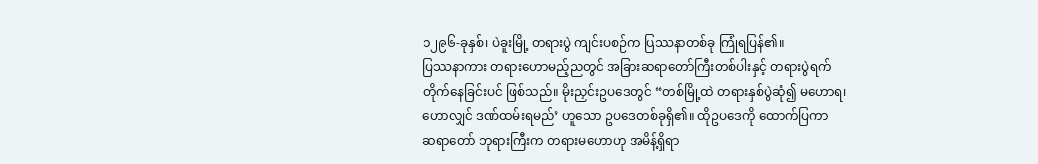၁၂၉၆-ခုနှစ်၊ ပဲခူးမြို့ တရားပွဲ ကျင်းပစဉ်က ပြဿနာတစ်ခု ကြုံရပြန်၏။
ပြဿနာကား တရားဟောမည့်ညတွင် အခြားဆရာတော်ကြီးတစ်ပါးနှင့် တရားပွဲရက်
တိုက်နေခြင်းပင် ဖြစ်သည်။ မိုးညှင်းဥပဒေတွင် “တစ်မြို့ထဲ တရားနှစ်ပွဲဆုံ၍ မဟောရ၊
ဟောလျှင် ဒဏ်ထမ်းရမည်’ ဟူသော ဥပဒေတစ်ခုရှိ၏။ ထိုဥပဒေကို ထောက်ပြကာ
ဆရာတော် ဘုရားကြီးက တရားမဟောဟု အမိန့်ရှိရာ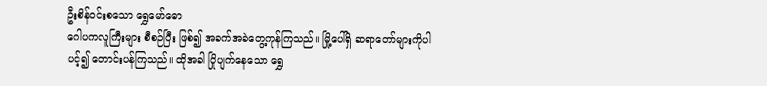ဦးစိန်ဝင်းစသော ရွှေမော်ဓော
ဂေါပကလူကြီးများ စီစဉ်ပြီး ဖြစ်၍ အခက်အခဲတွေ့ကုန်ကြသည်။ မြို့ပေါ်ရှိ ဆရာတော်များကိုပါ
ပင့်၍ တောင်းပန်ကြသည်။ ထိုအခါ ပြိုပျက်နေသော ရွှေ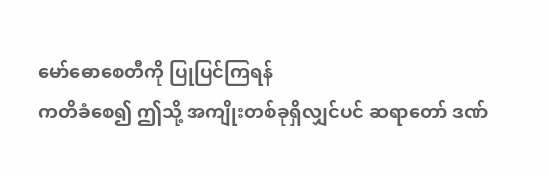မော်ဓောစေတီကို ပြုပြင်ကြရန်
ကတိခံစေ၍ ဤသို့ အကျိုးတစ်ခုရှိလျှင်ပင် ဆရာတော် ဒဏ်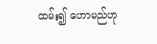ထမ်း၍ ဟောမည်ဟု